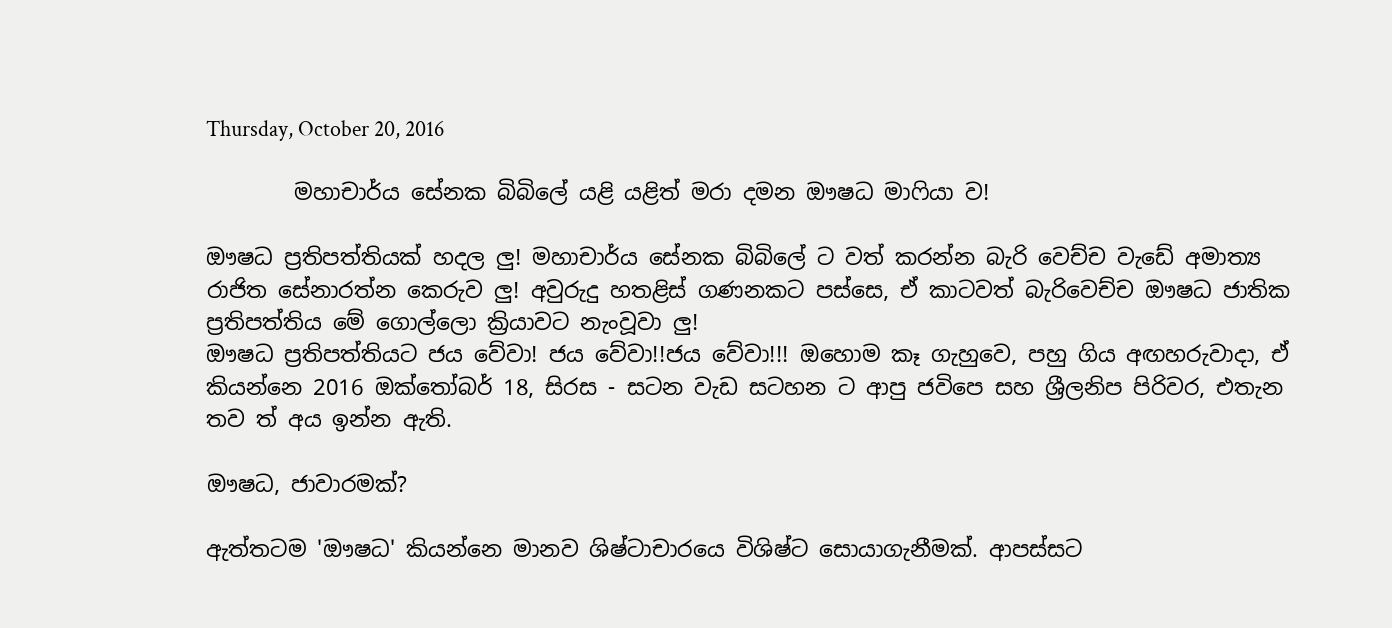Thursday, October 20, 2016

        මහාචාර්ය සේනක බිබිලේ යළි යළිත් මරා දමන ඖෂධ මාෆියා ව!

ඖෂධ ප්‍රතිපත්තියක් හදල ලු! මහාචාර්ය සේනක බිබිලේ ට වත් කරන්න බැරි වෙච්ච වැඩේ අමාත්‍ය රාජිත සේනාරත්න කෙරුව ලු! අවුරුදු හතළිස් ගණනකට පස්සෙ, ඒ කාටවත් බැරිවෙච්ච ඖෂධ ජාතික ප්‍රතිපත්තිය මේ ගොල්ලො ක්‍රියාවට නැංවූවා ලු!
ඖෂධ ප්‍රතිපත්තියට ජය වේවා! ජය වේවා!!ජය වේවා!!! ඔහොම කෑ ගැහුවෙ, පහු ගිය අඟහරුවාදා, ඒ කියන්නෙ 2016 ඔක්තෝබර් 18, සිරස - සටන වැඩ සටහන ට ආපු ජවිපෙ සහ ශ්‍රීලනිප පිරිවර, එතැන තව ත් අය ඉන්න ඇති.

ඖෂධ, ජාවාරමක්?

ඇත්තටම 'ඖෂධ' කියන්නෙ මානව ශිෂ්ටාචාරයෙ විශිෂ්ට සොයාගැනීමක්. ආපස්සට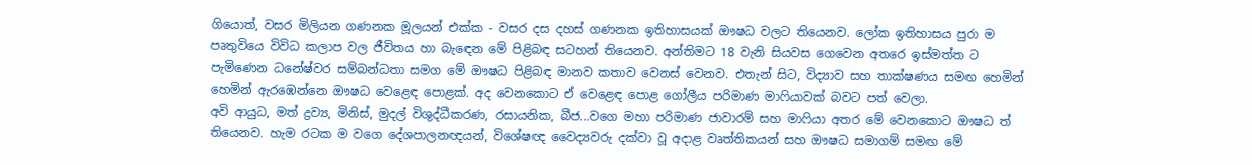ගියොත්, වසර මිලියන ගණනක මූලයන් එක්ක - වසර දස දහස් ගණනක ඉතිහාසයක් ඖෂධ වලට තියෙනව. ලෝක ඉතිහාසය පුරා ම පෘතුවියෙ විවිධ කලාප වල ජීවිතය හා බැඳෙන මේ පිළිබඳ සටහන් තියෙනව. අන්තිමට 18 වැනි සියවස ගෙවෙන අතරෙ ඉස්මත්ත ට පැමිණෙන ධනේෂ්වර සම්බන්ධතා සමග මේ ඖෂධ පිළිබඳ මානව කතාව වෙනස් වෙනව. එතැන් සිට, විද්‍යාව සහ තාක්ෂණය සමඟ හෙමින් හෙමින් ඇරඹෙන්නෙ ඖෂධ වෙළෙඳ පොළක්. අද වෙනකොට ඒ වෙළෙඳ පොළ ගෝලීය පරිමාණ මාෆියාවක් බවට පත් වෙලා.
අවි ආයුධ, මත් ද්‍රව්‍ය, මිනිස්, මුදල් විශුද්ධීකරණ, රසායනික, බීජ...වගෙ මහා පරිමාණ ජාවාරම් සහ මාෆියා අතර මේ වෙනකොට ඖෂධ ත් තියෙනව. හැම රටක ම වගෙ දේශපාලනඥයන්, විශේෂඥ වෛද්‍යවරු දක්වා වූ අදාළ වෘත්තිකයන් සහ ඖෂධ සමාගම් සමඟ මේ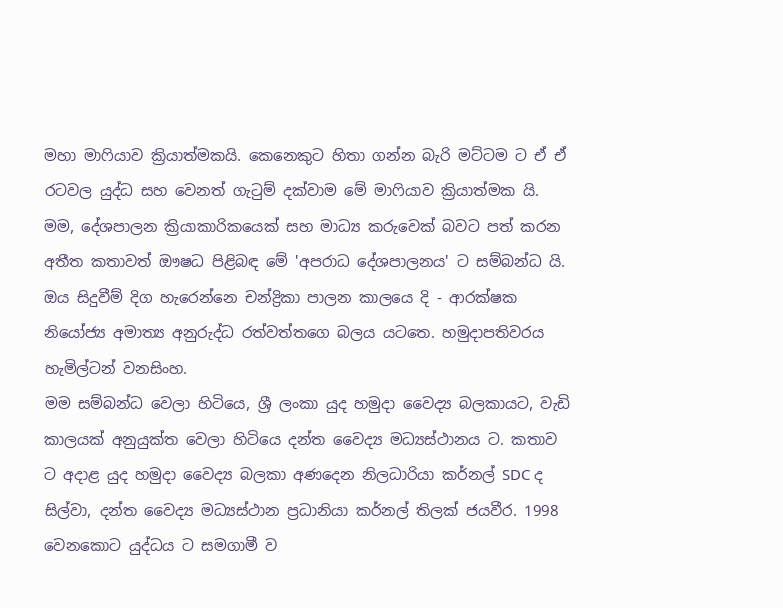මහා මාෆියාව ක්‍රියාත්මකයි. කෙනෙකුට හිතා ගන්න බැරි මට්ටම ට ඒ ඒ රටවල යුද්ධ සහ වෙනත් ගැටුම් දක්වාම මේ මාෆියාව ක්‍රියාත්මක යි.
මම, දේශපාලන ක්‍රියාකාරිකයෙක් සහ මාධ්‍ය කරුවෙක් බවට පත් කරන අතීත කතාවත් ඖෂධ පිළිබඳ මේ 'අපරාධ දේශපාලනය' ට සම්බන්ධ යි. ඔය සිදුවීම් දිග හැරෙන්නෙ චන්ද්‍රිකා පාලන කාලයෙ දි - ආරක්ෂක නියෝජ්‍ය අමාත්‍ය අනුරුද්ධ රත්වත්තගෙ බලය යටතෙ. හමුදාපතිවරය හැමිල්ටන් වනසිංහ.
මම සම්බන්ධ වෙලා හිටියෙ, ශ්‍රී ලංකා යුද හමුදා වෛද්‍ය බලකායට, වැඩි කාලයක් අනුයුක්ත වෙලා හිටියෙ දන්ත වෛද්‍ය මධ්‍යස්ථානය ට. කතාව ට අදාළ යුද හමුදා වෛද්‍ය බලකා අණදෙන නිලධාරියා කර්නල් SDC ද සිල්වා, දන්ත වෛද්‍ය මධ්‍යස්ථාන ප්‍රධානියා කර්නල් තිලක් ජයවීර. 1998 වෙනකොට යුද්ධය ට සමගාමී ව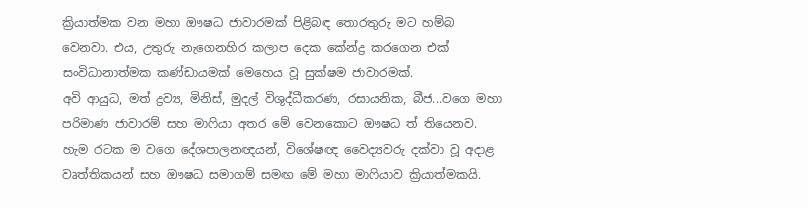ක්‍රියාත්මක වන මහා ඖෂධ ජාවාරමක් පිළිබඳ තොරතුරු මට හම්බ වෙනවා. එය, උතුරු නැගෙනහිර කලාප දෙක කේන්ද්‍ර කරගෙන එක් සංවිධානාත්මක කණ්ඩායමක් මෙහෙය වූ සුක්ෂම ජාවාරමක්.
අවි ආයුධ, මත් ද්‍රව්‍ය, මිනිස්, මුදල් විශුද්ධීකරණ, රසායනික, බීජ...වගෙ මහා පරිමාණ ජාවාරම් සහ මාෆියා අතර මේ වෙනකොට ඖෂධ ත් තියෙනව. හැම රටක ම වගෙ දේශපාලනඥයන්, විශේෂඥ වෛද්‍යවරු දක්වා වූ අදාළ වෘත්තිකයන් සහ ඖෂධ සමාගම් සමඟ මේ මහා මාෆියාව ක්‍රියාත්මකයි.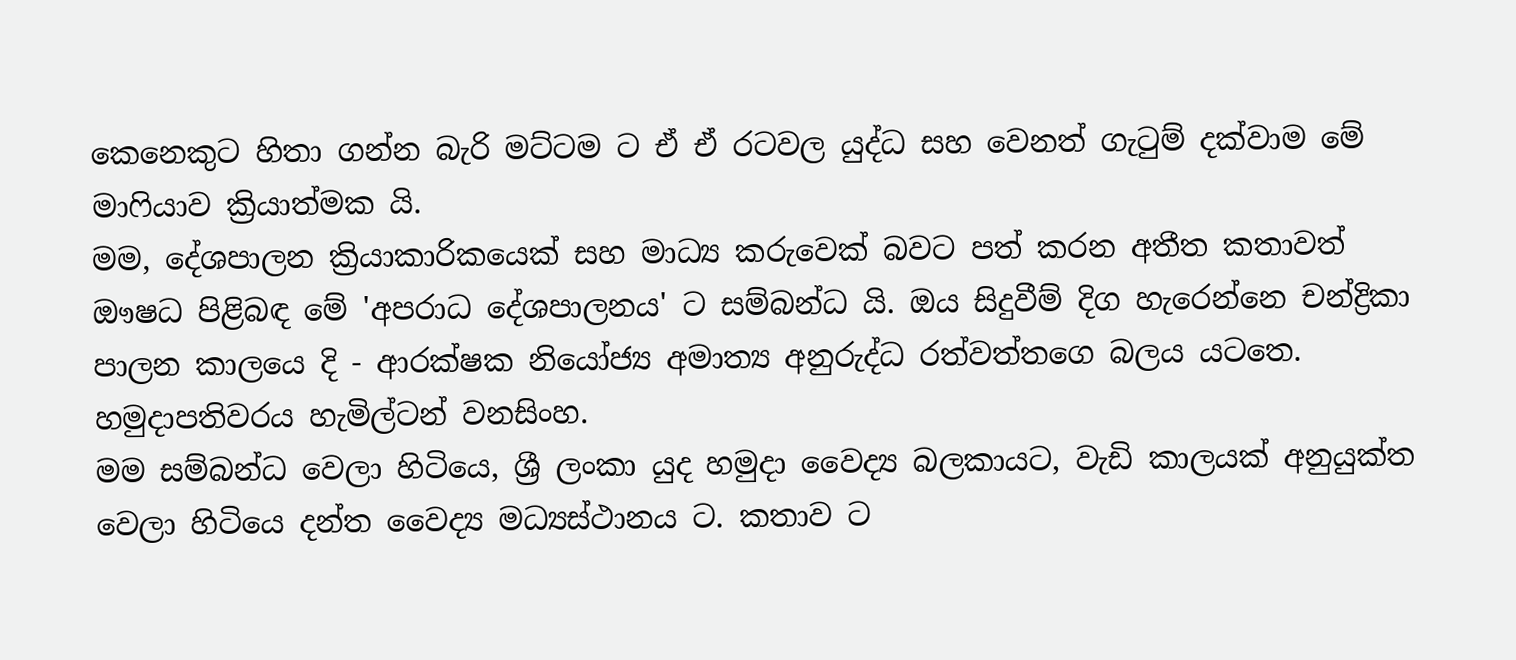කෙනෙකුට හිතා ගන්න බැරි මට්ටම ට ඒ ඒ රටවල යුද්ධ සහ වෙනත් ගැටුම් දක්වාම මේ මාෆියාව ක්‍රියාත්මක යි.
මම, දේශපාලන ක්‍රියාකාරිකයෙක් සහ මාධ්‍ය කරුවෙක් බවට පත් කරන අතීත කතාවත් ඖෂධ පිළිබඳ මේ 'අපරාධ දේශපාලනය' ට සම්බන්ධ යි. ඔය සිදුවීම් දිග හැරෙන්නෙ චන්ද්‍රිකා පාලන කාලයෙ දි - ආරක්ෂක නියෝජ්‍ය අමාත්‍ය අනුරුද්ධ රත්වත්තගෙ බලය යටතෙ. හමුදාපතිවරය හැමිල්ටන් වනසිංහ.
මම සම්බන්ධ වෙලා හිටියෙ, ශ්‍රී ලංකා යුද හමුදා වෛද්‍ය බලකායට, වැඩි කාලයක් අනුයුක්ත වෙලා හිටියෙ දන්ත වෛද්‍ය මධ්‍යස්ථානය ට. කතාව ට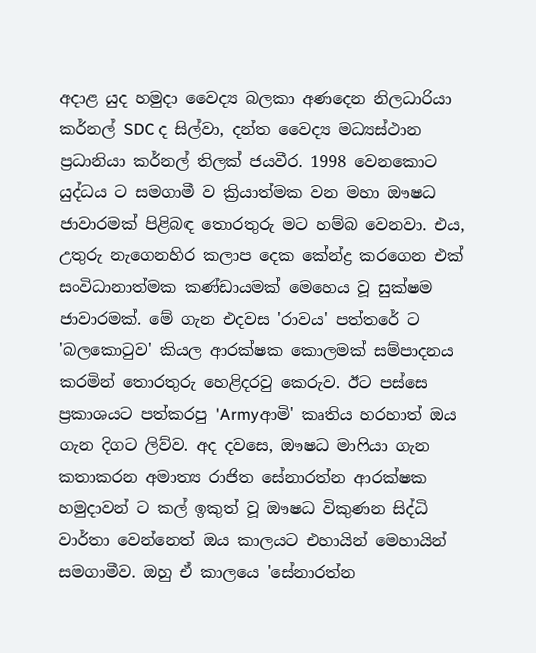අදාළ යුද හමුදා වෛද්‍ය බලකා අණදෙන නිලධාරියා කර්නල් SDC ද සිල්වා, දන්ත වෛද්‍ය මධ්‍යස්ථාන ප්‍රධානියා කර්නල් තිලක් ජයවීර. 1998 වෙනකොට යුද්ධය ට සමගාමී ව ක්‍රියාත්මක වන මහා ඖෂධ ජාවාරමක් පිළිබඳ තොරතුරු මට හම්බ වෙනවා. එය, උතුරු නැගෙනහිර කලාප දෙක කේන්ද්‍ර කරගෙන එක් සංවිධානාත්මක කණ්ඩායමක් මෙහෙය වූ සුක්ෂම ජාවාරමක්. මේ ගැන එදවස 'රාවය' පත්තරේ ට 'බලකොටුව' කියල ආරක්ෂක කොලමක් සම්පාදනය කරමින් තොරතුරු හෙළිදරවු කෙරුව. ඊට පස්සෙ ප්‍රකාශයට පත්කරපු 'Armyආමි' කෘතිය හරහාත් ඔය ගැන දිගට ලිව්ව. අද දවසෙ, ඖෂධ මාෆියා ගැන කතාකරන අමාත්‍ය රාජිත සේනාරත්න ආරක්ෂක හමුදාවන් ට කල් ඉකුත් වූ ඖෂධ විකුණන සිද්ධි වාර්තා වෙන්නෙත් ඔය කාලයට එහායින් මෙහායින් සමගාමීව. ඔහු ඒ කාලයෙ 'සේනාරත්න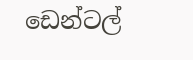ඩෙන්ටල්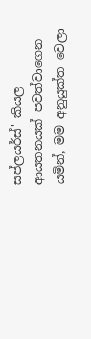සප්ලයර්ස්' කියල ආයතනයක් පවත්වාගෙන යමින්, මම අනුයුක්ත වෙලා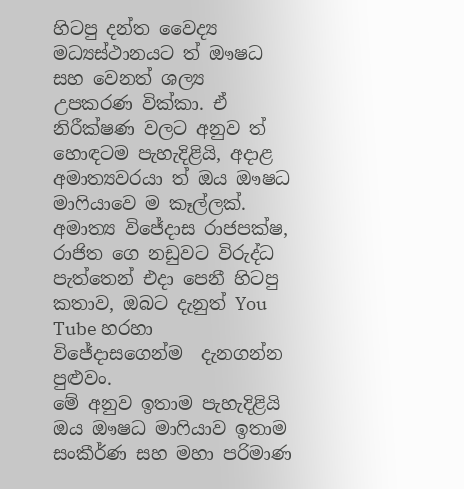හිටපු දන්ත වෛද්‍ය මධ්‍යස්ථානයට ත් ඖෂධ සහ වෙනත් ශල්‍ය උපකරණ වික්කා. ඒ නිරීක්ෂණ වලට අනුව ත් හොඳටම පැහැදිළියි, අදාළ අමාත්‍යවරයා ත් ඔය ඖෂධ මාෆියාවෙ ම කෑල්ලක්. අමාත්‍ය විජේදාස රාජපක්ෂ, රාජිත ගෙ නඩුවට විරුද්ධ පැත්තෙන් එදා පෙනී හිටපු කතාව, ඔබට දැනුත් You Tube හරහා විජේදාසගෙන්ම  දැනගන්න පුළුවං.
මේ අනුව ඉතාම පැහැදිළියි ඔය ඖෂධ මාෆියාව ඉතාම සංකීර්ණ සහ මහා පරිමාණ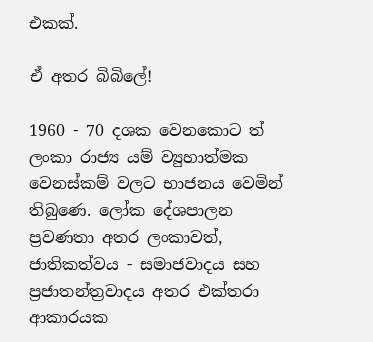එකක්.

ඒ අතර බිබිලේ!

1960 - 70 දශක වෙනකොට ත් ලංකා රාජ්‍ය යම් ව්‍යුහාත්මක වෙනස්කම් වලට භාජනය වෙමින් තිබුණෙ. ලෝක දේශපාලන ප්‍රවණතා අතර ලංකාවත්, ජාතිකත්වය - සමාජවාදය සහ ප්‍රජාතන්ත්‍රවාදය අතර එක්තරා ආකාරයක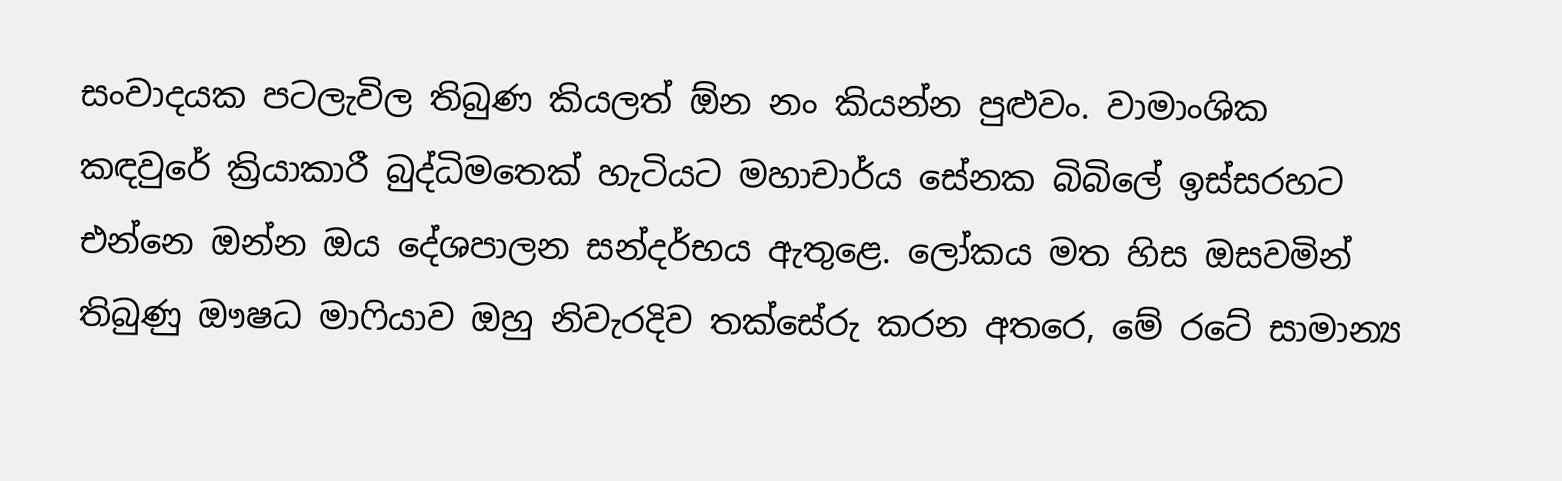සංවාදයක පටලැවිල තිබුණ කියලත් ඕන නං කියන්න පුළුවං. වාමාංශික කඳවුරේ ක්‍රියාකාරී බුද්ධිමතෙක් හැටියට මහාචාර්ය සේනක බිබිලේ ඉස්සරහට එන්නෙ ඔන්න ඔය දේශපාලන සන්දර්භය ඇතුළෙ. ලෝකය මත හිස ඔසවමින් තිබුණු ඖෂධ මාෆියාව ඔහු නිවැරදිව තක්සේරු කරන අතරෙ, මේ රටේ සාමාන්‍ය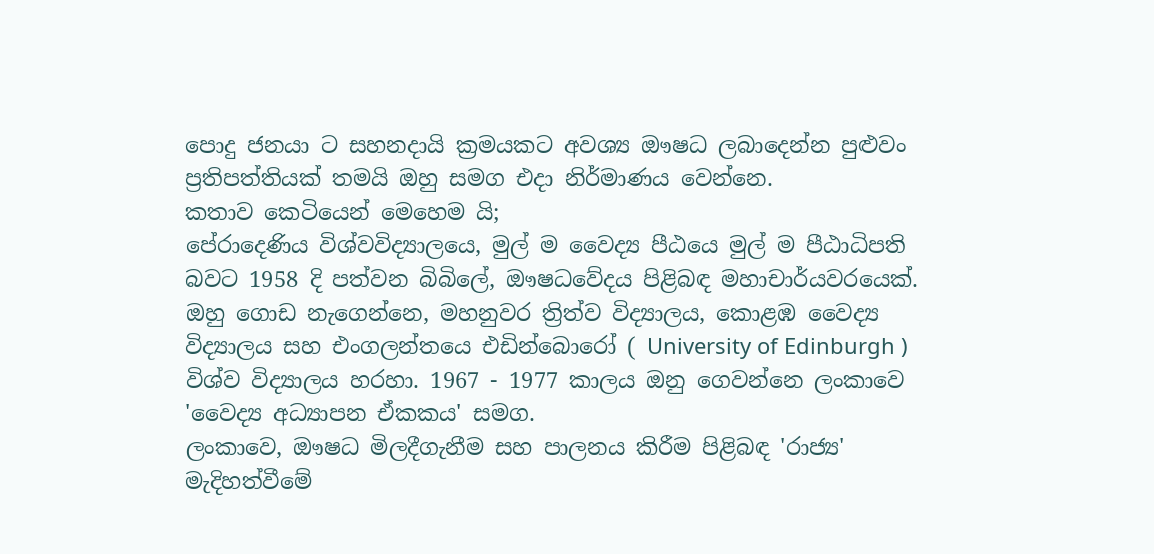පොදු ජනයා ට සහනදායි ක්‍රමයකට අවශ්‍ය ඖෂධ ලබාදෙන්න පුළුවං ප්‍රතිපත්තියක් තමයි ඔහු සමග එදා නිර්මාණය වෙන්නෙ.
කතාව කෙටියෙන් මෙහෙම යි;
පේරාදෙණිය විශ්වවිද්‍යාලයෙ, මුල් ම වෛද්‍ය පීඨයෙ මුල් ම පීඨාධිපති බවට 1958 දි පත්වන බිබිලේ, ඖෂධවේදය පිළිබඳ මහාචාර්යවරයෙක්. ඔහු ගොඩ නැගෙන්නෙ, මහනුවර ත්‍රිත්ව විද්‍යාලය, කොළඹ වෛද්‍ය විද්‍යාලය සහ එංගලන්තයෙ එඩින්බොරෝ ( University of Edinburgh ) විශ්ව විද්‍යාලය හරහා. 1967 - 1977 කාලය ඔනු ගෙවන්නෙ ලංකාවෙ 'වෛද්‍ය අධ්‍යාපන ඒකකය' සමග.
ලංකාවෙ, ඖෂධ මිලදීගැනීම සහ පාලනය කිරීම පිළිබඳ 'රාජ්‍ය' මැදිහත්වීමේ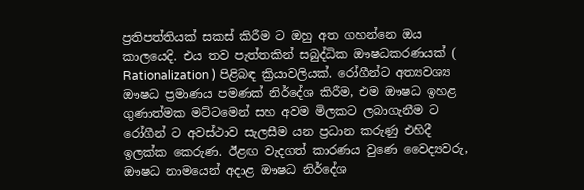ප්‍රතිපත්තියක් සකස් කිරීම ට ඔහු අත ගහන්නෙ ඔය කාලයෙදි. එය තව පැත්තකින් සබුද්ධික ඖෂධකරණයක් ( Rationalization ) පිළිබඳ ක්‍රියාවලියක්. රෝගීන්ට අත්‍යවශ්‍ය ඖෂධ ප්‍රමාණය පමණක් නිර්දේශ කිරීම, එම ඖෂධ ඉහළ ගුණාත්මක මට්ටමෙන් සහ අවම මිලකට ලබාගැනීම ට රෝගීන් ට අවස්ථාව සැලසීම යන ප්‍රධාන කරුණු එහිදී ඉලක්ක කෙරුණ. ඊළඟ වැදගත් කාරණය වුණෙ වෛද්‍යවරු, ඖෂධ නාමයෙන් අදාළ ඖෂධ නිර්දේශ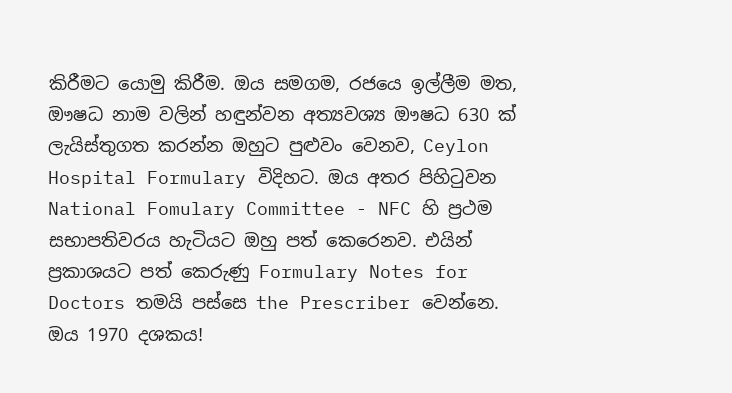කිරීමට යොමු කිරීම. ඔය සමගම, රජයෙ ඉල්ලීම මත, ඖෂධ නාම වලින් හඳුන්වන අත්‍යවශ්‍ය ඖෂධ 630 ක් ලැයිස්තුගත කරන්න ඔහුට පුළුවං වෙනව, Ceylon Hospital Formulary විදිහට. ඔය අතර පිහිටුවන National Fomulary Committee - NFC හි ප්‍රථම සභාපතිවරය හැටියට ඔහු පත් කෙරෙනව. එයින් ප්‍රකාශයට පත් කෙරුණු Formulary Notes for Doctors තමයි පස්සෙ the Prescriber වෙන්නෙ.
ඔය 1970 දශකය!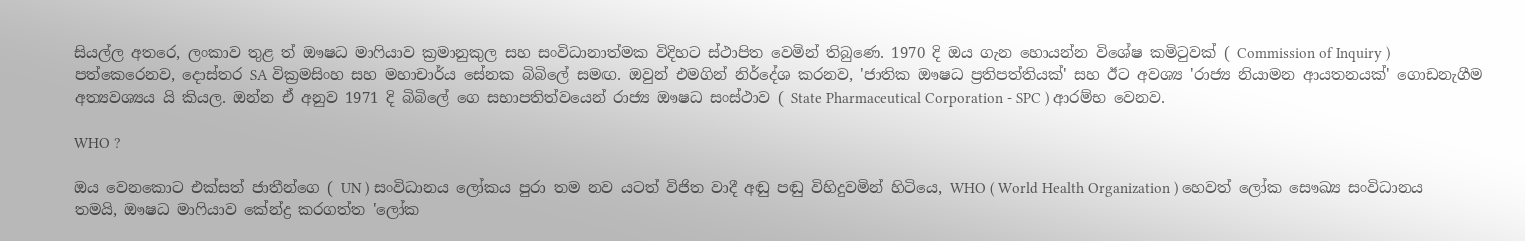සියල්ල අතරෙ, ලංකාව තුළ ත් ඖෂධ මාෆියාව ක්‍රමානුකුල සහ සංවිධානාත්මක විදිහට ස්ථාපිත වෙමින් තිබුණෙ. 1970 දි ඔය ගැන හොයන්න විශේෂ කමිටුවක් ( Commission of Inquiry ) පත්කෙරෙනව, දොස්තර SA වික්‍රමසිංහ සහ මහාචාර්ය සේනක බිබිලේ සමඟ. ඔවුන් එමගින් නිර්දේශ කරනව, 'ජාතික ඖෂධ ප්‍රතිපත්තියක්' සහ ඊට අවශ්‍ය 'රාජ්‍ය නියාමන ආයතනයක්' ගොඩනැගීම අත්‍යවශ්‍යය යි කියල. ඔන්න ඒ අනුව 1971 දි බිබිලේ ගෙ සභාපතිත්වයෙන් රාජ්‍ය ඖෂධ සංස්ථාව ( State Pharmaceutical Corporation - SPC ) ආරම්භ වෙනව.

WHO ?

ඔය වෙනකොට එක්සත් ජාතීන්ගෙ ( UN ) සංවිධානය ලෝකය පුරා තම නව යටත් විජිත වාදී අඬු පඬු විහිදුවමින් හිටියෙ, WHO ( World Health Organization ) හෙවත් ලෝක සෞඛ්‍ය සංවිධානය තමයි, ඖෂධ මාෆියාව කේන්ද්‍ර කරගත්ත 'ලෝක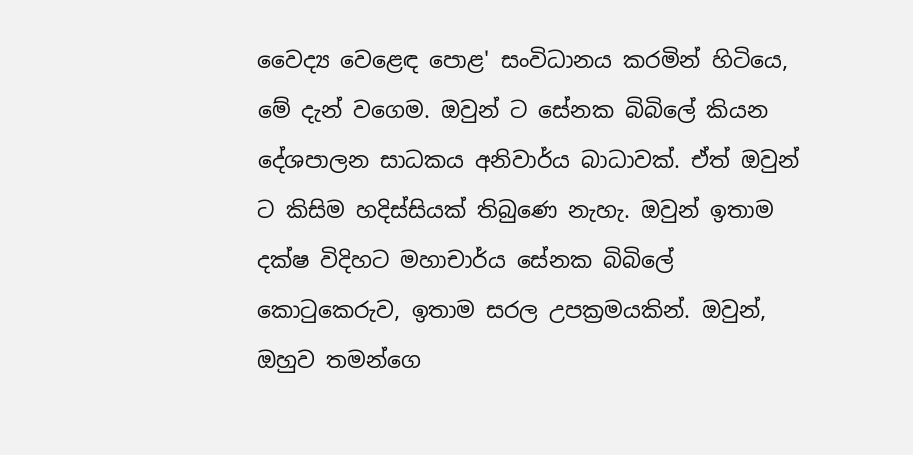වෛද්‍ය වෙළෙඳ පොළ' සංවිධානය කරමින් හිටියෙ, මේ දැන් වගෙම. ඔවුන් ට සේනක බිබිලේ කියන දේශපාලන සාධකය අනිවාර්ය බාධාවක්. ඒත් ඔවුන් ට කිසිම හදිස්සියක් තිබුණෙ නැහැ. ඔවුන් ඉතාම දක්ෂ විදිහට මහාචාර්ය සේනක බිබිලේ කොටුකෙරුව, ඉතාම සරල උපක්‍රමයකින්. ඔවුන්, ඔහුව තමන්ගෙ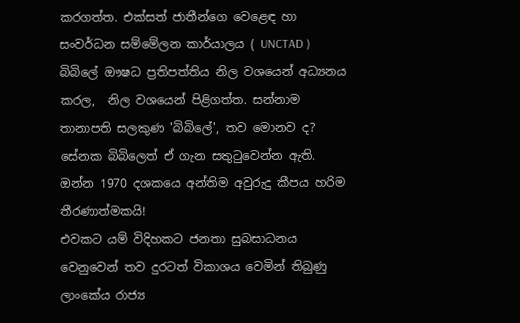කරගත්ත. එක්සත් ජාතීන්ගෙ වෙළෙඳ හා සංවර්ධන සම්මේලන කාර්යාලය ( UNCTAD ) බිබිලේ ඖෂධ ප්‍රතිපත්තිය නිල වශයෙන් අධ්‍යනය කරල,  නිල වශයෙන් පිළිගත්ත. සන්නාම තානාපති සලකුණ 'බිබිලේ', තව මොනව ද? සේනක බිබිලෙත් ඒ ගැන සතුටුවෙන්න ඇති.
ඔන්න 1970 දශකයෙ අන්තිම අවුරුදු කීපය හරිම තීරණාත්මකයි!
එවකට යම් විදිහකට ජනතා සුබසාධනය වෙනුවෙන් තව දුරටත් විකාශය වෙමින් තිබුණු ලාංකේය රාජ්‍ය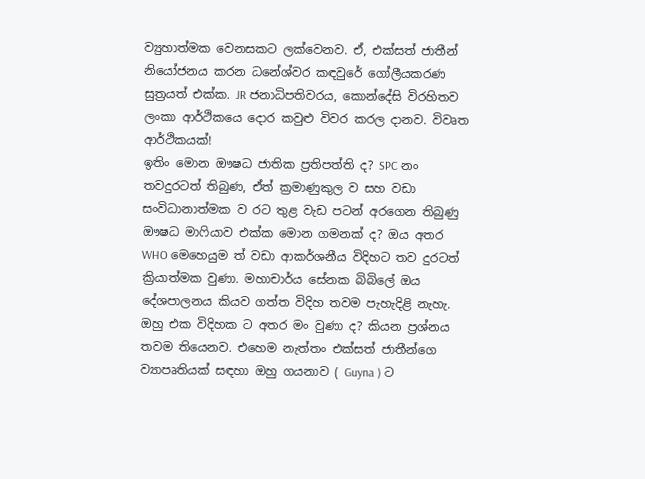ව්‍යුහාත්මක වෙනසකට ලක්වෙනව. ඒ, එක්සත් ජාතීන් නියෝජනය කරන ධනේශ්වර කඳවුරේ ගෝලීයකරණ සුත්‍රයත් එක්ක. JR ජනාධිපතිවරය, කොන්දේසි විරහිතව ලංකා ආර්ථිකයෙ දොර කවුළු විවර කරල දානව. විවෘත ආර්ථිකයක්!
ඉතිං මොන ඖෂධ ජාතික ප්‍රතිපත්ති ද? SPC නං තවදුරටත් තිබුණ, ඒත් ක්‍රමාණුකුල ව සහ වඩා සංවිධානාත්මක ව රට තුළ වැඩ පටන් අරගෙන තිබුණු ඖෂධ මාෆියාව එක්ක මොන ගමනක් ද? ඔය අතර WHO මෙහෙයුම ත් වඩා ආකර්ශනීය විදිහට තව දුරටත් ක්‍රියාත්මක වුණා. මහාචාර්ය සේනක බිබිලේ ඔය දේශපාලනය කියව ගත්ත විදිහ තවම පැහැදිළි නැහැ. ඔහු එක විදිහක ට අතර මං වුණා ද? කියන ප්‍රශ්නය තවම තියෙනව. එහෙම නැත්තං එක්සත් ජාතීන්ගෙ ව්‍යාපෘතියක් සඳහා ඔහු ගයනාව ( Guyna ) ට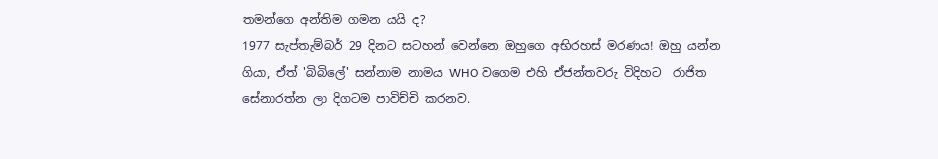තමන්ගෙ අන්තිම ගමන යයි ද?
1977 සැප්තැම්බර් 29 දිනට සටහන් වෙන්නෙ ඔහුගෙ අභිරහස් මරණය! ඔහු යන්න ගියා, ඒත් 'බිබිලේ' සන්නාම නාමය WHO වගෙම එහි ඒජන්තවරු විදිහට  රාජිත සේනාරත්න ලා දිගටම පාවිච්චි කරනව.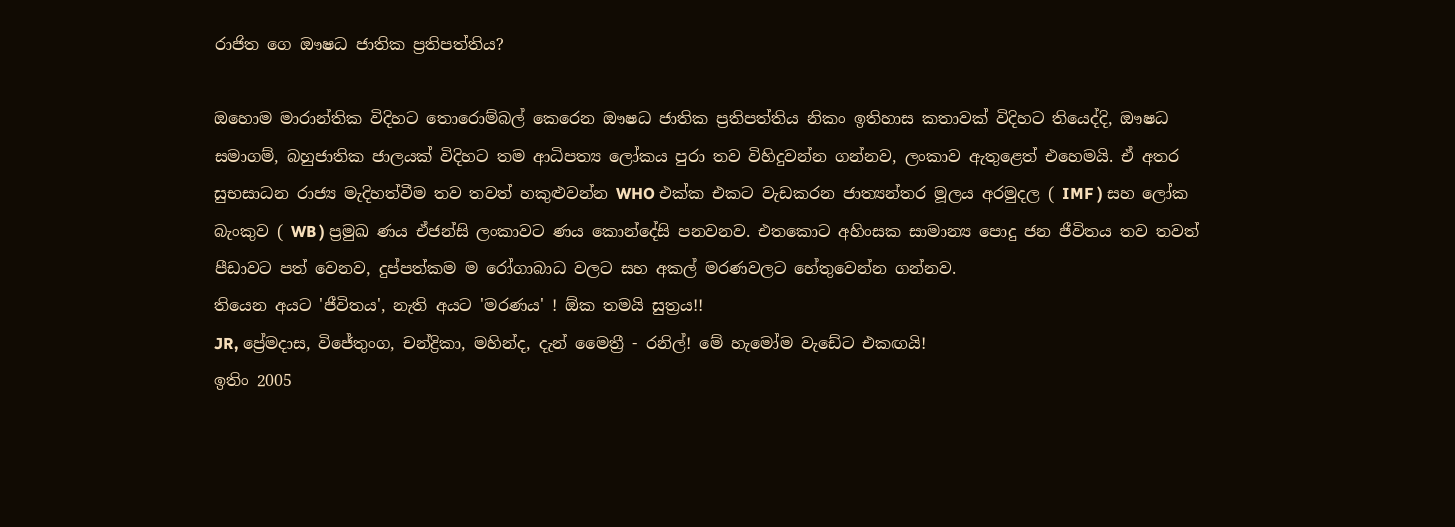රාජිත ගෙ ඖෂධ ජාතික ප්‍රතිපත්තිය?

ඔහොම මාරාන්තික විදිහට තොරොම්බල් කෙරෙන ඖෂධ ජාතික ප්‍රතිපත්තිය නිකං ඉතිහාස කතාවක් විදිහට තියෙද්දි, ඖෂධ සමාගම්, බහුජාතික ජාලයක් විදිහට තම ආධිපත්‍ය ලෝකය පුරා තව විහිදුවන්න ගන්නව, ලංකාව ඇතුළෙත් එහෙමයි. ඒ අතර සුභසාධන රාජ්‍ය මැදිහත්වීම තව තවත් හකුළුවන්න WHO එක්ක එකට වැඩකරන ජාත්‍යන්තර මූලය අරමුදල ( IMF ) සහ ලෝක බැංකුව ( WB ) ප්‍රමුඛ ණය ඒජන්සි ලංකාවට ණය කොන්දේසි පනවනව. එතකොට අහිංසක සාමාන්‍ය පොදු ජන ජීවිතය තව තවත් පීඩාවට පත් වෙනව, දුප්පත්කම ම රෝගාබාධ වලට සහ අකල් මරණවලට හේතුවෙන්න ගන්නව.
තියෙන අයට 'ජීවිතය', නැති අයට 'මරණය' ! ඕක තමයි සුත්‍රය!!
JR, ප්‍රේමදාස, විජේතුංග, චන්ද්‍රිකා, මහින්ද, දැන් මෛත්‍රී - රනිල්! මේ හැමෝම වැඩේට එකඟයි!
ඉතිං 2005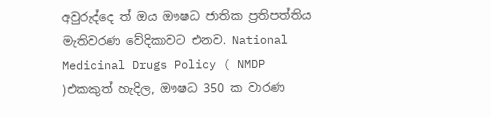අවුරුද්දෙ ත් ඔය ඖෂධ ජාතික ප්‍රතිපත්තිය මැතිවරණ වේදිකාවට එනව. National Medicinal Drugs Policy ( NMDP )එකකුත් හැදිල, ඖෂධ 350 ක වාරණ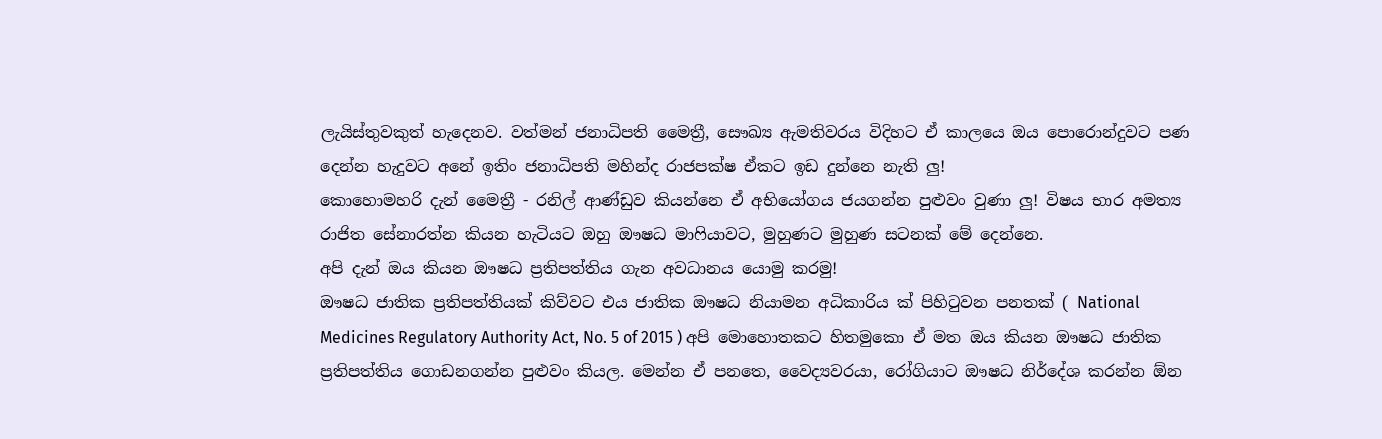ලැයිස්තුවකුත් හැදෙනව. වත්මන් ජනාධිපති මෛත්‍රී, සෞඛ්‍ය ඇමතිවරය විදිහට ඒ කාලයෙ ඔය පොරොන්දුවට පණ දෙන්න හැදුවට අනේ ඉතිං ජනාධිපති මහින්ද රාජපක්ෂ ඒකට ඉඩ දුන්නෙ නැති ලු!
කොහොමහරි දැන් මෛත්‍රී - රනිල් ආණ්ඩුව කියන්නෙ ඒ අභියෝගය ජයගන්න පුළුවං වුණා ලු! විෂය භාර අමත්‍ය රාජිත සේනාරත්න කියන හැටියට ඔහු ඖෂධ මාෆියාවට, මුහුණට මුහුණ සටනක් මේ දෙන්නෙ.
අපි දැන් ඔය කියන ඖෂධ ප්‍රතිපත්තිය ගැන අවධානය යොමු කරමු!
ඖෂධ ජාතික ප්‍රතිපත්තියක් කිව්වට එය ජාතික ඖෂධ නියාමන අධිකාරිය ක් පිහිටුවන පනතක් ( National Medicines Regulatory Authority Act, No. 5 of 2015 ) අපි මොහොතකට හිතමුකො ඒ මත ඔය කියන ඖෂධ ජාතික ප්‍රතිපත්තිය ගොඩනගන්න පුළුවං කියල. මෙන්න ඒ පනතෙ, වෛද්‍යවරයා, රෝගියාට ඖෂධ නිර්දේශ කරන්න ඕන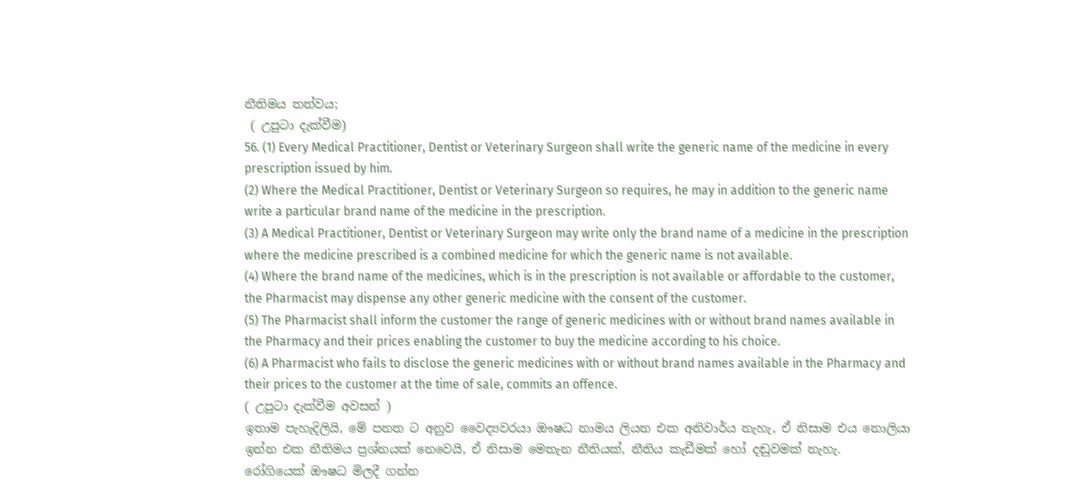නීතිමය තත්වය;
 ( උපුටා දැක්වීම)
56. (1) Every Medical Practitioner, Dentist or Veterinary Surgeon shall write the generic name of the medicine in every prescription issued by him.
(2) Where the Medical Practitioner, Dentist or Veterinary Surgeon so requires, he may in addition to the generic name write a particular brand name of the medicine in the prescription.
(3) A Medical Practitioner, Dentist or Veterinary Surgeon may write only the brand name of a medicine in the prescription where the medicine prescribed is a combined medicine for which the generic name is not available.
(4) Where the brand name of the medicines, which is in the prescription is not available or affordable to the customer, the Pharmacist may dispense any other generic medicine with the consent of the customer.
(5) The Pharmacist shall inform the customer the range of generic medicines with or without brand names available in the Pharmacy and their prices enabling the customer to buy the medicine according to his choice.
(6) A Pharmacist who fails to disclose the generic medicines with or without brand names available in the Pharmacy and their prices to the customer at the time of sale, commits an offence.
( උපුටා දැක්වීම අවසන් )
ඉතාම පැහැදිලියි, මේ පනත ට අනුව වෛද්‍යවරයා ඖෂධ නාමය ලියන එක අනිවාර්ය නැහැ, ඒ නිසාම එය නොලියා ඉන්න එක නීතිමය ප්‍රශ්නයක් නෙවෙයි, ඒ නිසාම මෙතැන නීතියක්, නීතිය කැඩීමක් හෝ දඬුවමක් නැහැ.  රෝගියෙක් ඖෂධ මිලදී ගන්න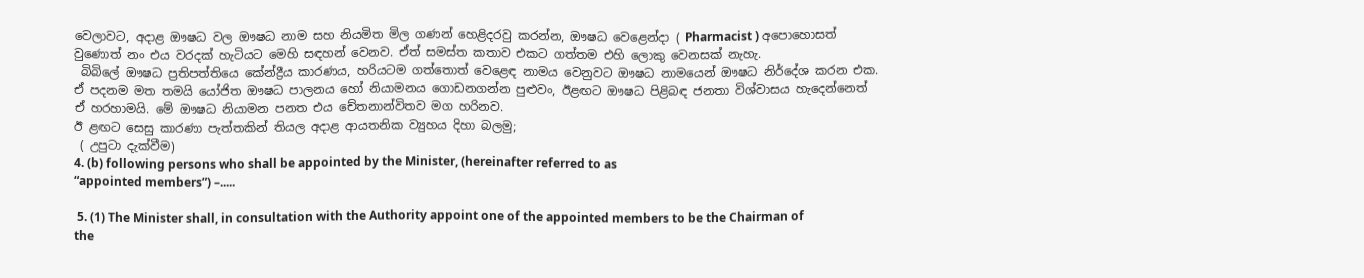වෙලාවට, අදාළ ඖෂධ වල ඖෂධ නාම සහ නියමිත මිල ගණන් හෙළිදරවු කරන්න, ඖෂධ වෙළෙන්දා ( Pharmacist ) අපොහොසත් වුණොත් නං එය වරදක් හැටියට මෙහි සඳහන් වෙනව. ඒත් සමස්ත කතාව එකට ගත්තම එහි ලොකු වෙනසක් නැහැ.
 බිබිලේ ඖෂධ ප්‍රතිපත්තියෙ කේන්ද්‍රීය කාරණය, හරියටම ගත්තොත් වෙළෙඳ නාමය වෙනුවට ඖෂධ නාමයෙන් ඖෂධ නිර්දේශ කරන එක. ඒ පදනම මත තමයි යෝජිත ඖෂධ පාලනය හෝ නියාමනය ගොඩනගන්න පුළුවං, ඊළඟට ඖෂධ පිළිබඳ ජනතා විශ්වාසය හැදෙන්නෙත් ඒ හරහාමයි. මේ ඖෂධ නියාමන පනත එය චේතනාන්විතව මග හරිනව.
ඊ ළඟට සෙසු කාරණා පැත්තකින් තියල අදාළ ආයතනික ව්‍යුහය දිහා බලමු;
 ( උපුටා දැක්වීම)
4. (b) following persons who shall be appointed by the Minister, (hereinafter referred to as
“appointed members”) –.....

 5. (1) The Minister shall, in consultation with the Authority appoint one of the appointed members to be the Chairman of the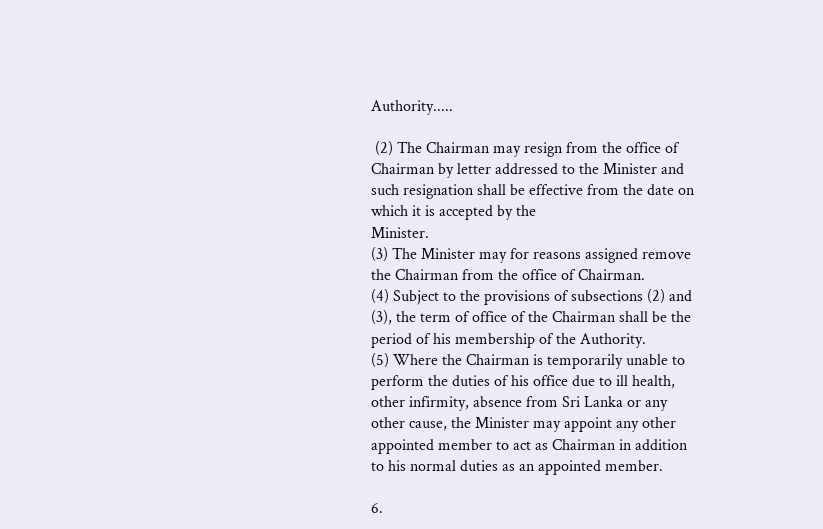Authority.....

 (2) The Chairman may resign from the office of Chairman by letter addressed to the Minister and such resignation shall be effective from the date on which it is accepted by the
Minister.
(3) The Minister may for reasons assigned remove the Chairman from the office of Chairman.
(4) Subject to the provisions of subsections (2) and (3), the term of office of the Chairman shall be the period of his membership of the Authority.
(5) Where the Chairman is temporarily unable to perform the duties of his office due to ill health, other infirmity, absence from Sri Lanka or any other cause, the Minister may appoint any other appointed member to act as Chairman in addition to his normal duties as an appointed member.

6.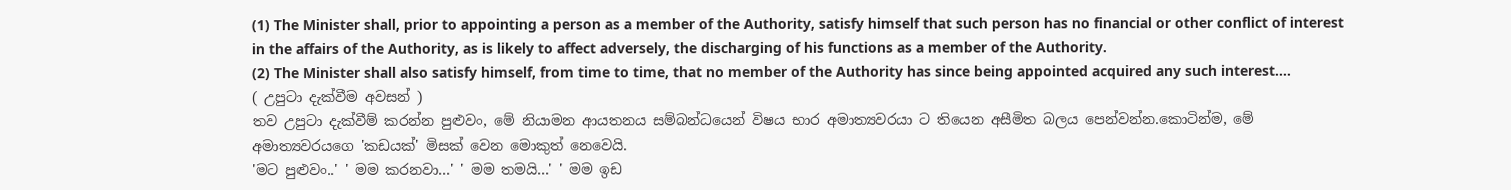(1) The Minister shall, prior to appointing a person as a member of the Authority, satisfy himself that such person has no financial or other conflict of interest in the affairs of the Authority, as is likely to affect adversely, the discharging of his functions as a member of the Authority.
(2) The Minister shall also satisfy himself, from time to time, that no member of the Authority has since being appointed acquired any such interest....
( උපුටා දැක්වීම අවසන් )
තව උපුටා දැක්වීම් කරන්න පුළුවං, මේ නියාමන ආයතනය සම්බන්ධයෙන් විෂය භාර අමාත්‍යවරයා ට තියෙන අසීමිත බලය පෙන්වන්න.කොටින්ම, මේ අමාත්‍යවරයගෙ 'කඩයක්' මිසක් වෙන මොකුත් නෙවෙයි.
'මට පුළුවං..' ' මම කරනවා...' ' මම තමයි...' ' මම ඉඩ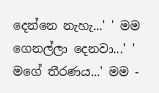දෙන්නෙ නැහැ...' ' මම ගෙනල්ලා දෙනවා...' ' මගේ තීරණය...' මම -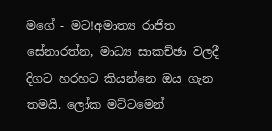මගේ - මට!අමාත්‍ය රාජිත සේනාරත්න, මාධ්‍ය සාකච්ඡා වලදී දිගට හරහට කියන්නෙ ඔය ගැන තමයි. ලෝක මට්ටමෙන්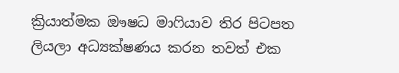ක්‍රියාත්මක ඖෂධ මාෆියාව තිර පිටපත ලියලා අධ්‍යක්ෂණය කරන තවත් එක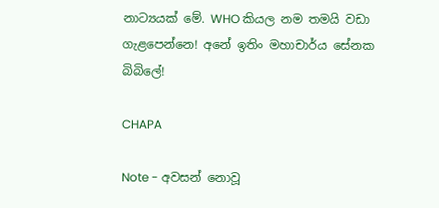නාට්‍යයක් මේ. WHO කියල නම තමයි වඩා ගැළපෙන්නෙ! අනේ ඉතිං මහාචාර්ය සේනක බිබිලේ!

CHAPA

Note - අවසන් නොවූ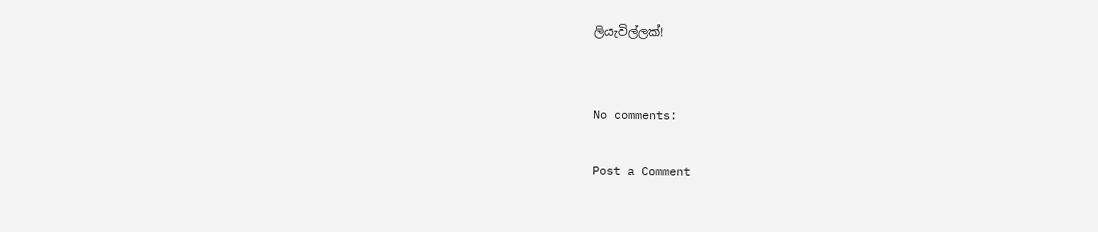ලියැවිල්ලක්!


No comments:

Post a Comment